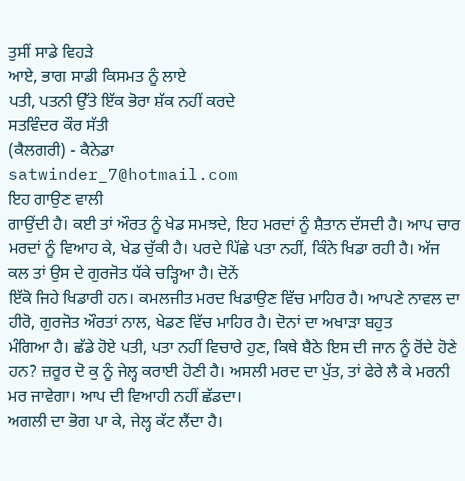ਤੁਸੀਂ ਸਾਡੇ ਵਿਹੜੇ
ਆਏ, ਭਾਗ ਸਾਡੀ ਕਿਸਮਤ ਨੂੰ ਲਾਏ
ਪਤੀ, ਪਤਨੀ ਉੱਤੇ ਇੱਕ ਭੋਰਾ ਸ਼ੱਕ ਨਹੀਂ ਕਰਦੇ
ਸਤਵਿੰਦਰ ਕੌਰ ਸੱਤੀ
(ਕੈਲਗਰੀ) - ਕੈਨੇਡਾ
satwinder_7@hotmail.com
ਇਹ ਗਾਉਣ ਵਾਲੀ
ਗਾਉਂਦੀ ਹੈ। ਕਈ ਤਾਂ ਔਰਤ ਨੂੰ ਖੇਡ ਸਮਝਦੇ, ਇਹ ਮਰਦਾਂ ਨੂੰ ਸ਼ੈਤਾਨ ਦੱਸਦੀ ਹੈ। ਆਪ ਚਾਰ ਮਰਦਾਂ ਨੂੰ ਵਿਆਹ ਕੇ, ਖੇਡ ਚੁੱਕੀ ਹੈ। ਪਰਦੇ ਪਿੱਛੇ ਪਤਾ ਨਹੀਂ, ਕਿੰਨੇ ਖਿਡਾ ਰਹੀ ਹੈ। ਅੱਜ ਕਲ ਤਾਂ ਉਸ ਦੇ ਗੁਰਜੋਤ ਧੱਕੇ ਚੜ੍ਹਿਆ ਹੈ। ਦੋਨੇਂ
ਇੱਕੋ ਜਿਹੇ ਖਿਡਾਰੀ ਹਨ। ਕਮਲਜੀਤ ਮਰਦ ਖਿਡਾਉਣ ਵਿੱਚ ਮਾਹਿਰ ਹੈ। ਆਪਣੇ ਨਾਵਲ ਦਾ ਹੀਰੋ, ਗੁਰਜੋਤ ਔਰਤਾਂ ਨਾਲ, ਖੇਡਣ ਵਿੱਚ ਮਾਹਿਰ ਹੈ। ਦੋਨਾਂ ਦਾ ਅਖਾੜਾ ਬਹੁਤ
ਮੰਗਿਆ ਹੈ। ਛੱਡੇ ਹੋਏ ਪਤੀ, ਪਤਾ ਨਹੀਂ ਵਿਚਾਰੇ ਹੁਣ, ਕਿਥੇ ਬੈਠੇ ਇਸ ਦੀ ਜਾਨ ਨੂੰ ਰੋਂਦੇ ਹੋਣੇ ਹਨ? ਜ਼ਰੂਰ ਦੋ ਕੁ ਨੂੰ ਜੇਲ੍ਹ ਕਰਾਈ ਹੋਣੀ ਹੈ। ਅਸਲੀ ਮਰਦ ਦਾ ਪੁੱਤ, ਤਾਂ ਫੇਰੇ ਲੈ ਕੇ ਮਰਨੀ ਮਰ ਜਾਵੇਗਾ। ਆਪ ਦੀ ਵਿਆਹੀ ਨਹੀਂ ਛੱਡਦਾ।
ਅਗਲੀ ਦਾ ਭੋਗ ਪਾ ਕੇ, ਜੇਲ੍ਹ ਕੱਟ ਲੈਂਦਾ ਹੈ।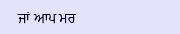ਜਾਂ ਆਪ ਮਰ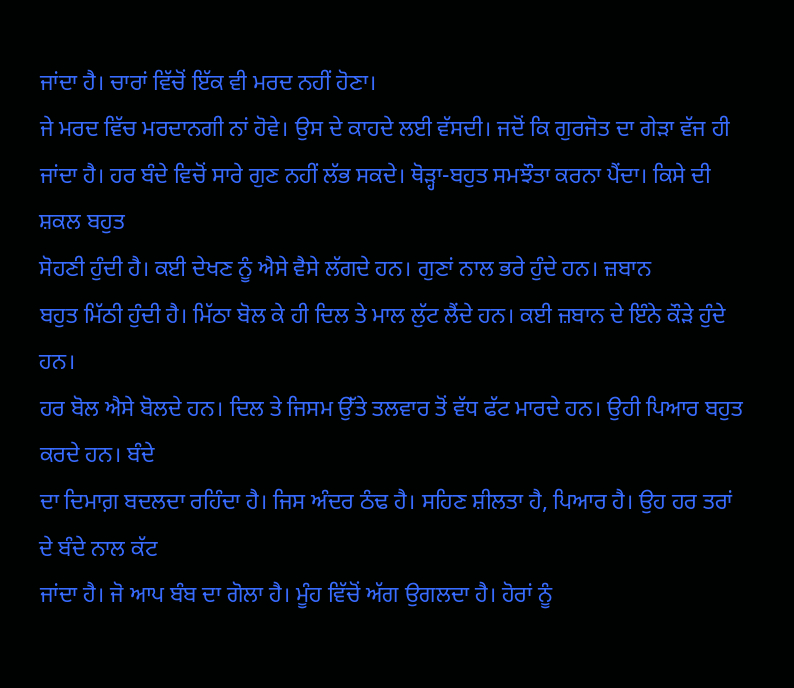ਜਾਂਦਾ ਹੈ। ਚਾਰਾਂ ਵਿੱਚੋਂ ਇੱਕ ਵੀ ਮਰਦ ਨਹੀਂ ਹੋਣਾ।
ਜੇ ਮਰਦ ਵਿੱਚ ਮਰਦਾਨਗੀ ਨਾਂ ਹੋਵੇ। ਉਸ ਦੇ ਕਾਹਦੇ ਲਈ ਵੱਸਦੀ। ਜਦੋਂ ਕਿ ਗੁਰਜੋਤ ਦਾ ਗੇੜਾ ਵੱਜ ਹੀ
ਜਾਂਦਾ ਹੈ। ਹਰ ਬੰਦੇ ਵਿਚੋਂ ਸਾਰੇ ਗੁਣ ਨਹੀਂ ਲੱਭ ਸਕਦੇ। ਥੋੜ੍ਹਾ-ਬਹੁਤ ਸਮਝੌਤਾ ਕਰਨਾ ਪੈਂਦਾ। ਕਿਸੇ ਦੀ ਸ਼ਕਲ ਬਹੁਤ
ਸੋਹਣੀ ਹੁੰਦੀ ਹੈ। ਕਈ ਦੇਖਣ ਨੂੰ ਐਸੇ ਵੈਸੇ ਲੱਗਦੇ ਹਨ। ਗੁਣਾਂ ਨਾਲ ਭਰੇ ਹੁੰਦੇ ਹਨ। ਜ਼ਬਾਨ
ਬਹੁਤ ਮਿੱਠੀ ਹੁੰਦੀ ਹੈ। ਮਿੱਠਾ ਬੋਲ ਕੇ ਹੀ ਦਿਲ ਤੇ ਮਾਲ ਲੁੱਟ ਲੈਂਦੇ ਹਨ। ਕਈ ਜ਼ਬਾਨ ਦੇ ਇੰਨੇ ਕੌੜੇ ਹੁੰਦੇ ਹਨ।
ਹਰ ਬੋਲ ਐਸੇ ਬੋਲਦੇ ਹਨ। ਦਿਲ ਤੇ ਜਿਸਮ ਉੱਤੇ ਤਲਵਾਰ ਤੋਂ ਵੱਧ ਫੱਟ ਮਾਰਦੇ ਹਨ। ਉਹੀ ਪਿਆਰ ਬਹੁਤ ਕਰਦੇ ਹਨ। ਬੰਦੇ
ਦਾ ਦਿਮਾਗ਼ ਬਦਲਦਾ ਰਹਿੰਦਾ ਹੈ। ਜਿਸ ਅੰਦਰ ਠੰਢ ਹੈ। ਸਹਿਣ ਸ਼ੀਲਤਾ ਹੈ, ਪਿਆਰ ਹੈ। ਉਹ ਹਰ ਤਰਾਂ ਦੇ ਬੰਦੇ ਨਾਲ ਕੱਟ
ਜਾਂਦਾ ਹੈ। ਜੋ ਆਪ ਬੰਬ ਦਾ ਗੋਲਾ ਹੈ। ਮੂੰਹ ਵਿੱਚੋਂ ਅੱਗ ਉਗਲਦਾ ਹੈ। ਹੋਰਾਂ ਨੂੰ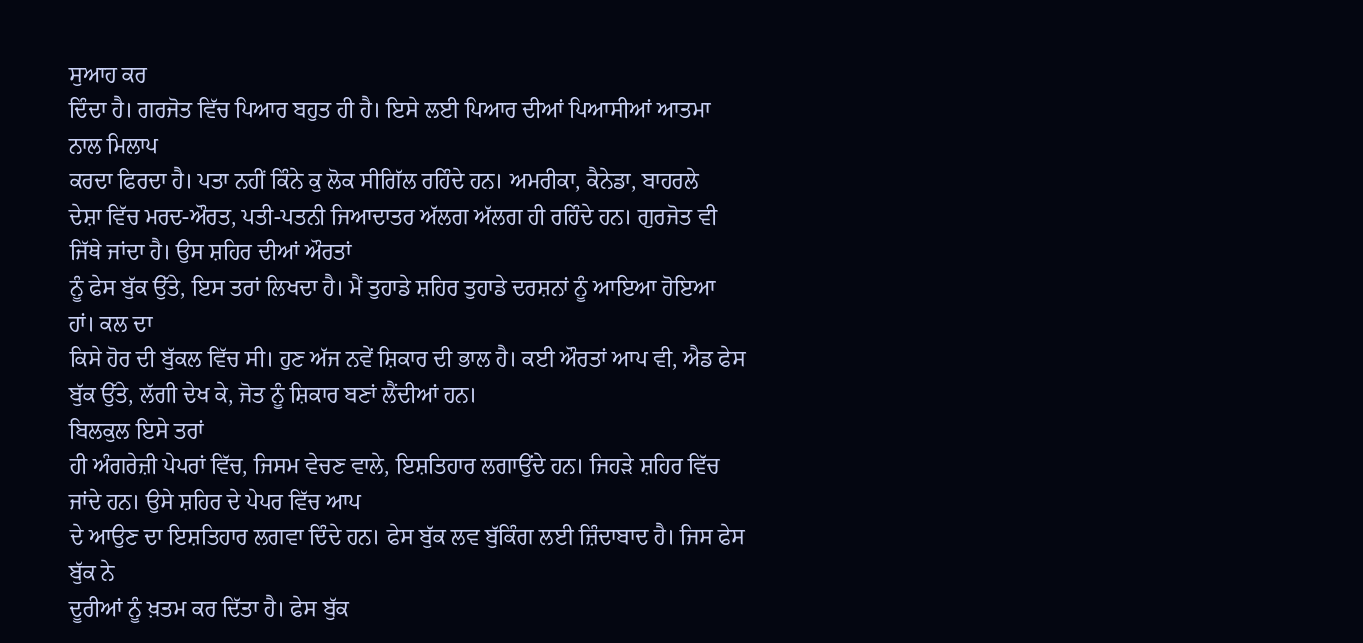ਸੁਆਹ ਕਰ
ਦਿੰਦਾ ਹੈ। ਗਰਜੋਤ ਵਿੱਚ ਪਿਆਰ ਬਹੁਤ ਹੀ ਹੈ। ਇਸੇ ਲਈ ਪਿਆਰ ਦੀਆਂ ਪਿਆਸੀਆਂ ਆਤਮਾ ਨਾਲ ਮਿਲਾਪ
ਕਰਦਾ ਫਿਰਦਾ ਹੈ। ਪਤਾ ਨਹੀਂ ਕਿੰਨੇ ਕੁ ਲੋਕ ਸੀਗਿੱਲ ਰਹਿੰਦੇ ਹਨ। ਅਮਰੀਕਾ, ਕੈਨੇਡਾ, ਬਾਹਰਲੇ
ਦੇਸ਼ਾ ਵਿੱਚ ਮਰਦ-ਔਰਤ, ਪਤੀ-ਪਤਨੀ ਜਿਆਦਾਤਰ ਅੱਲਗ ਅੱਲਗ ਹੀ ਰਹਿੰਦੇ ਹਨ। ਗੁਰਜੋਤ ਵੀ ਜਿੱਥੇ ਜਾਂਦਾ ਹੈ। ਉਸ ਸ਼ਹਿਰ ਦੀਆਂ ਔਰਤਾਂ
ਨੂੰ ਫੇਸ ਬੁੱਕ ਉੱਤੇ, ਇਸ ਤਰਾਂ ਲਿਖਦਾ ਹੈ। ਮੈਂ ਤੁਹਾਡੇ ਸ਼ਹਿਰ ਤੁਹਾਡੇ ਦਰਸ਼ਨਾਂ ਨੂੰ ਆਇਆ ਹੋਇਆ ਹਾਂ। ਕਲ ਦਾ
ਕਿਸੇ ਹੋਰ ਦੀ ਬੁੱਕਲ ਵਿੱਚ ਸੀ। ਹੁਣ ਅੱਜ ਨਵੇਂ ਸ਼ਿਕਾਰ ਦੀ ਭਾਲ ਹੈ। ਕਈ ਔਰਤਾਂ ਆਪ ਵੀ, ਐਡ ਫੇਸ ਬੁੱਕ ਉੱਤੇ, ਲੱਗੀ ਦੇਖ ਕੇ, ਜੋਤ ਨੂੰ ਸ਼ਿਕਾਰ ਬਣਾਂ ਲੈਂਦੀਆਂ ਹਨ।
ਬਿਲਕੁਲ ਇਸੇ ਤਰਾਂ
ਹੀ ਅੰਗਰੇਜ਼ੀ ਪੇਪਰਾਂ ਵਿੱਚ, ਜਿਸਮ ਵੇਚਣ ਵਾਲੇ, ਇਸ਼ਤਿਹਾਰ ਲਗਾਉਂਦੇ ਹਨ। ਜਿਹੜੇ ਸ਼ਹਿਰ ਵਿੱਚ ਜਾਂਦੇ ਹਨ। ਉਸੇ ਸ਼ਹਿਰ ਦੇ ਪੇਪਰ ਵਿੱਚ ਆਪ
ਦੇ ਆਉਣ ਦਾ ਇਸ਼ਤਿਹਾਰ ਲਗਵਾ ਦਿੰਦੇ ਹਨ। ਫੇਸ ਬੁੱਕ ਲਵ ਬੁੱਕਿੰਗ ਲਈ ਜ਼ਿੰਦਾਬਾਦ ਹੈ। ਜਿਸ ਫੇਸ ਬੁੱਕ ਨੇ
ਦੂਰੀਆਂ ਨੂੰ ਖ਼ਤਮ ਕਰ ਦਿੱਤਾ ਹੈ। ਫੇਸ ਬੁੱਕ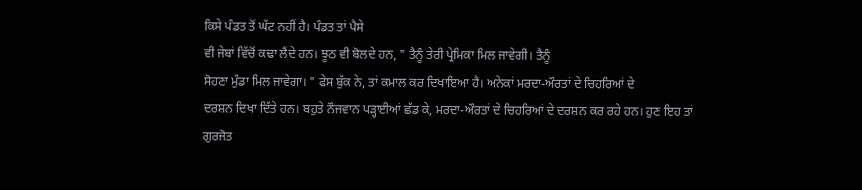ਕਿਸੇ ਪੰਡਤ ਤੋਂ ਘੱਟ ਨਹੀਂ ਹੈ। ਪੰਡਤ ਤਾਂ ਪੈਸੇ
ਵੀ ਜੇਬਾਂ ਵਿੱਚੋਂ ਕਢਾ ਲੈਂਦੇ ਹਨ। ਝੂਠ ਵੀ ਬੋਲਦੇ ਹਨ, " ਤੈਨੂੰ ਤੇਰੀ ਪ੍ਰੇਮਿਕਾ ਮਿਲ ਜਾਵੇਗੀ। ਤੈਨੂੰ
ਸੋਹਣਾ ਮੁੰਡਾ ਮਿਲ ਜਾਵੇਗਾ। " ਫੇਸ ਬੁੱਕ ਨੇ, ਤਾਂ ਕਮਾਲ ਕਰ ਦਿਖਾਇਆ ਹੈ। ਅਨੇਕਾਂ ਮਰਦਾ-ਔਰਤਾਂ ਦੇ ਚਿਹਰਿਆਂ ਦੇ
ਦਰਸ਼ਨ ਦਿਖਾ ਦਿੱਤੇ ਹਨ। ਬਹੁਤੇ ਨੌਜਵਾਨ ਪੜ੍ਹਾਈਆਂ ਛੱਡ ਕੇ, ਮਰਦਾ-ਔਰਤਾਂ ਦੇ ਚਿਹਰਿਆਂ ਦੇ ਦਰਸ਼ਨ ਕਰ ਰਹੇ ਹਨ। ਹੁਣ ਇਹ ਤਾਂ ਗੁਰਜੋਤ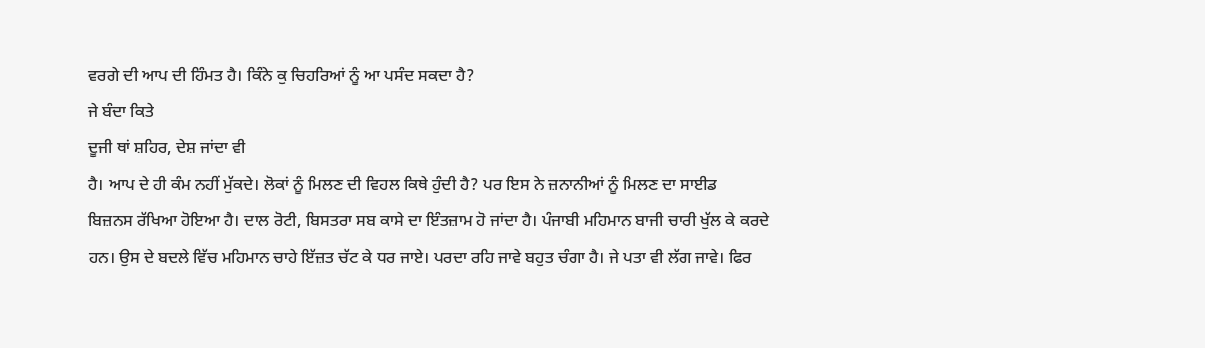ਵਰਗੇ ਦੀ ਆਪ ਦੀ ਹਿੰਮਤ ਹੈ। ਕਿੰਨੇ ਕੁ ਚਿਹਰਿਆਂ ਨੂੰ ਆ ਪਸੰਦ ਸਕਦਾ ਹੈ?
ਜੇ ਬੰਦਾ ਕਿਤੇ
ਦੂਜੀ ਥਾਂ ਸ਼ਹਿਰ, ਦੇਸ਼ ਜਾਂਦਾ ਵੀ
ਹੈ। ਆਪ ਦੇ ਹੀ ਕੰਮ ਨਹੀਂ ਮੁੱਕਦੇ। ਲੋਕਾਂ ਨੂੰ ਮਿਲਣ ਦੀ ਵਿਹਲ ਕਿਥੇ ਹੁੰਦੀ ਹੈ? ਪਰ ਇਸ ਨੇ ਜ਼ਨਾਨੀਆਂ ਨੂੰ ਮਿਲਣ ਦਾ ਸਾਈਡ
ਬਿਜ਼ਨਸ ਰੱਖਿਆ ਹੋਇਆ ਹੈ। ਦਾਲ ਰੋਟੀ, ਬਿਸਤਰਾ ਸਬ ਕਾਸੇ ਦਾ ਇੰਤਜ਼ਾਮ ਹੋ ਜਾਂਦਾ ਹੈ। ਪੰਜਾਬੀ ਮਹਿਮਾਨ ਬਾਜੀ ਚਾਰੀ ਖੁੱਲ ਕੇ ਕਰਦੇ
ਹਨ। ਉਸ ਦੇ ਬਦਲੇ ਵਿੱਚ ਮਹਿਮਾਨ ਚਾਹੇ ਇੱਜ਼ਤ ਚੱਟ ਕੇ ਧਰ ਜਾਏ। ਪਰਦਾ ਰਹਿ ਜਾਵੇ ਬਹੁਤ ਚੰਗਾ ਹੈ। ਜੇ ਪਤਾ ਵੀ ਲੱਗ ਜਾਵੇ। ਫਿਰ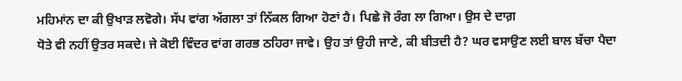ਮਹਿਮਾਂਨ ਦਾ ਕੀ ਉਖਾੜ ਲਵੋਗੇ। ਸੱਪ ਵਾਂਗ ਅੱਗਲਾ ਤਾਂ ਨਿੱਕਲ ਗਿਆ ਹੋਣਾਂ ਹੈ। ਪਿਛੇ ਜੋ ਰੰਗ ਲਾ ਗਿਆ। ਉਸ ਦੇ ਦਾਗ਼
ਧੋਤੇ ਵੀ ਨਹੀਂ ਉਤਰ ਸਕਦੇ। ਜੇ ਕੋਈ ਵਿੰਦਰ ਵਾਂਗ ਗਰਭ ਠਹਿਰਾ ਜਾਵੇ। ਉਹ ਤਾਂ ਉਹੀ ਜਾਣੇ, ਕੀ ਬੀਤਦੀ ਹੈ? ਘਰ ਵਸਾਉਣ ਲਈ ਬਾਲ ਬੱਚਾ ਪੈਦਾ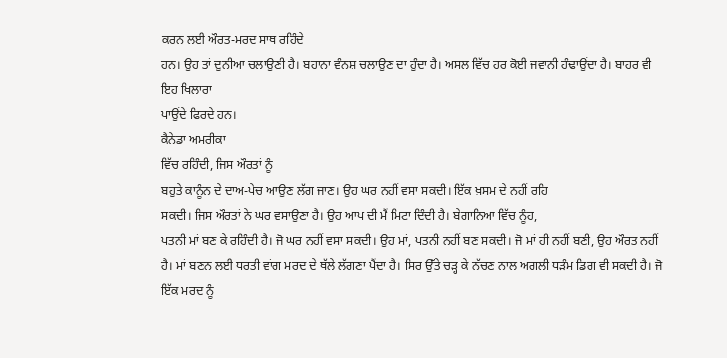ਕਰਨ ਲਈ ਔਰਤ-ਮਰਦ ਸਾਥ ਰਹਿੰਦੇ
ਹਨ। ਉਹ ਤਾਂ ਦੁਨੀਆ ਚਲਾਉਣੀ ਹੈ। ਬਹਾਨਾ ਵੰਨਸ਼ ਚਲਾਉਣ ਦਾ ਹੁੰਦਾ ਹੈ। ਅਸਲ ਵਿੱਚ ਹਰ ਕੋਈ ਜਵਾਨੀ ਹੰਢਾਉਂਦਾ ਹੈ। ਬਾਹਰ ਵੀ ਇਹ ਖਿਲਾਰਾ
ਪਾਉਂਦੇ ਫਿਰਦੇ ਹਨ।
ਕੈਨੇਡਾ ਅਮਰੀਕਾ
ਵਿੱਚ ਰਹਿੰਦੀ, ਜਿਸ ਔਰਤਾਂ ਨੂੰ
ਬਹੁਤੇ ਕਾਨੂੰਨ ਦੇ ਦਾਅ-ਪੇਚ ਆਉਣ ਲੱਗ ਜਾਣ। ਉਹ ਘਰ ਨਹੀਂ ਵਸਾ ਸਕਦੀ। ਇੱਕ ਖ਼ਸਮ ਦੇ ਨਹੀਂ ਰਹਿ
ਸਕਦੀ। ਜਿਸ ਔਰਤਾਂ ਨੇ ਘਰ ਵਸਾਉਣਾ ਹੈ। ਉਹ ਆਪ ਦੀ ਮੈਂ ਮਿਟਾ ਦਿੰਦੀ ਹੈ। ਬੇਗਾਨਿਆ ਵਿੱਚ ਨੂੰਹ,
ਪਤਨੀ ਮਾਂ ਬਣ ਕੇ ਰਹਿੰਦੀ ਹੈ। ਜੋ ਘਰ ਨਹੀਂ ਵਸਾ ਸਕਦੀ। ਉਹ ਮਾਂ, ਪਤਨੀ ਨਹੀਂ ਬਣ ਸਕਦੀ। ਜੋ ਮਾਂ ਹੀ ਨਹੀਂ ਬਣੀ, ਉਹ ਔਰਤ ਨਹੀਂ ਹੈ। ਮਾਂ ਬਣਨ ਲਈ ਧਰਤੀ ਵਾਂਗ ਮਰਦ ਦੇ ਥੱਲੇ ਲੱਗਣਾ ਪੈਂਦਾ ਹੈ। ਸਿਰ ਉੱਤੇ ਚੜ੍ਹ ਕੇ ਨੱਚਣ ਨਾਲ ਅਗਲੀ ਧੜੰਮ ਡਿਗ ਵੀ ਸਕਦੀ ਹੈ। ਜੋ ਇੱਕ ਮਰਦ ਨੂੰ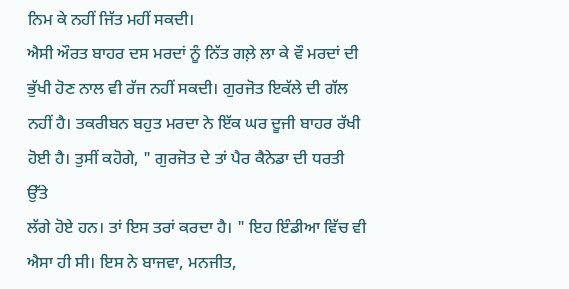ਨਿਮ ਕੇ ਨਹੀਂ ਜਿੱਤ ਮਹੀਂ ਸਕਦੀ।
ਐਸੀ ਔਰਤ ਬਾਹਰ ਦਸ ਮਰਦਾਂ ਨੂੰ ਨਿੱਤ ਗਲ਼ੇ ਲਾ ਕੇ ਵੌ ਮਰਦਾਂ ਦੀ ਭੁੱਖੀ ਹੋਣ ਨਾਲ ਵੀ ਰੱਜ ਨਹੀਂ ਸਕਦੀ। ਗੁਰਜੋਤ ਇਕੱਲੇ ਦੀ ਗੱਲ
ਨਹੀਂ ਹੈ। ਤਕਰੀਬਨ ਬਹੁਤ ਮਰਦਾ ਨੇ ਇੱਕ ਘਰ ਦੂਜੀ ਬਾਹਰ ਰੱਖੀ ਹੋਈ ਹੈ। ਤੁਸੀਂ ਕਹੋਗੇ, " ਗੁਰਜੋਤ ਦੇ ਤਾਂ ਪੈਰ ਕੈਨੇਡਾ ਦੀ ਧਰਤੀ ਉੱਤੇ
ਲੱਗੇ ਹੋਏ ਹਨ। ਤਾਂ ਇਸ ਤਰਾਂ ਕਰਦਾ ਹੈ। " ਇਹ ਇੰਡੀਆ ਵਿੱਚ ਵੀ ਐਸਾ ਹੀ ਸੀ। ਇਸ ਨੇ ਬਾਜਵਾ, ਮਨਜੀਤ,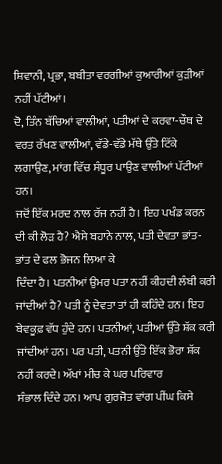ਸ਼ਿਵਾਨੀ, ਪ੍ਰਭਾ, ਬਬੀਤਾ ਵਰਗੀਆਂ ਕੁਆਰੀਆਂ ਕੁੜੀਆਂ ਨਹੀਂ ਪੱਟੀਆਂ।
ਦੋ, ਤਿੰਨ ਬੱਚਿਆਂ ਵਾਲੀਆਂ, ਪਤੀਆਂ ਦੇ ਕਰਵਾ-ਚੌਥ ਦੇ ਵਰਤ ਰੱਖਣ ਵਾਲੀਆਂ, ਵੱਡੇ-ਵੱਡੇ ਮੱਥੇ ਉੱਤੇ ਟਿੱਕੇ ਲਗਾਉਣ, ਮਾਂਗ ਵਿੱਚ ਸੰਧੂਰ ਪਾਉਣ ਵਾਲੀਆਂ ਪੱਟੀਆਂ ਹਨ।
ਜਦੋਂ ਇੱਕ ਮਰਦ ਨਾਲ ਰੱਜ ਨਹੀਂ ਹੈ। ਇਹ ਪਖੰਡ ਕਰਨ ਦੀ ਕੀ ਲੋੜ ਹੈ? ਐਸੇ ਬਹਾਨੇ ਨਾਲ, ਪਤੀ ਦੇਵਤਾ ਭਾਂਤ-ਭਾਂਤ ਦੇ ਫਲ ਭੋਜਨ ਲਿਆ ਕੇ
ਦਿੰਦਾ ਹੈ। ਪਤਨੀਆਂ ਉਮਰ ਪਤਾ ਨਹੀਂ ਕੀਹਦੀ ਲੰਬੀ ਕਰੀ ਜਾਂਦੀਆਂ ਹੈ? ਪਤੀ ਨੂੰ ਦੇਵਤਾ ਤਾਂ ਹੀ ਕਹਿੰਦੇ ਹਨ। ਇਹ
ਬੇਵਕੂਫ਼ ਵੱਧ ਹੁੰਦੇ ਹਨ। ਪਤਨੀਆਂ, ਪਤੀਆਂ ਉੱਤੇ ਸ਼ੱਕ ਕਰੀ ਜਾਂਦੀਆਂ ਹਨ। ਪਰ ਪਤੀ, ਪਤਨੀ ਉੱਤੇ ਇੱਕ ਭੋਰਾ ਸ਼ੱਕ ਨਹੀਂ ਕਰਦੇ। ਅੱਖਾਂ ਮੀਚ ਕੇ ਘਰ ਪਰਿਵਾਰ
ਸੰਭਾਲ ਦਿੰਦੇ ਹਨ। ਆਪ ਗੁਰਜੋਤ ਵਾਂਗ ਪੀਂਘ ਕਿਸੇ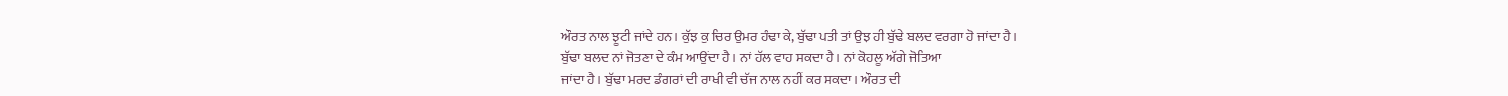ਔਰਤ ਨਾਲ ਝੂਟੀ ਜਾਂਦੇ ਹਨ। ਕੁੱਝ ਕੁ ਚਿਰ ਉਮਰ ਹੰਢਾ ਕੇ, ਬੁੱਢਾ ਪਤੀ ਤਾਂ ਉਝ ਹੀ ਬੁੱਢੇ ਬਲਦ ਵਰਗਾ ਹੋ ਜਾਂਦਾ ਹੈ।
ਬੁੱਢਾ ਬਲਦ ਨਾਂ ਜੋਤਣਾ ਦੇ ਕੰਮ ਆਉਂਦਾ ਹੈ। ਨਾਂ ਹੱਲ ਵਾਹ ਸਕਦਾ ਹੈ। ਨਾਂ ਕੋਹਲੂ ਅੱਗੇ ਜੋਤਿਆ
ਜਾਂਦਾ ਹੈ। ਬੁੱਢਾ ਮਰਦ ਡੰਗਰਾਂ ਦੀ ਰਾਖੀ ਵੀ ਚੱਜ ਨਾਲ ਨਹੀਂ ਕਰ ਸਕਦਾ। ਔਰਤ ਦੀ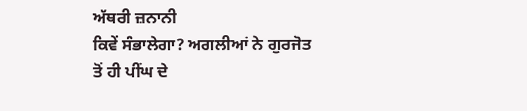ਅੱਥਰੀ ਜ਼ਨਾਨੀ
ਕਿਵੇਂ ਸੰਭਾਲੇਗਾ? ਅਗਲੀਆਂ ਨੇ ਗੁਰਜੋਤ
ਤੋਂ ਹੀ ਪੀਂਘ ਦੇ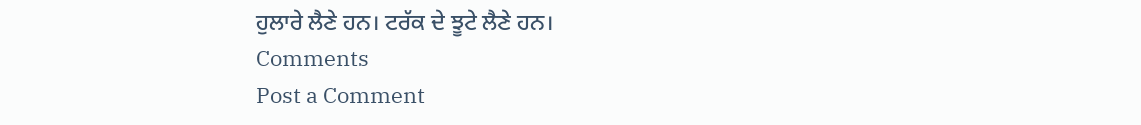ਹੁਲਾਰੇ ਲੈਣੇ ਹਨ। ਟਰੱਕ ਦੇ ਝੂਟੇ ਲੈਣੇ ਹਨ।
Comments
Post a Comment